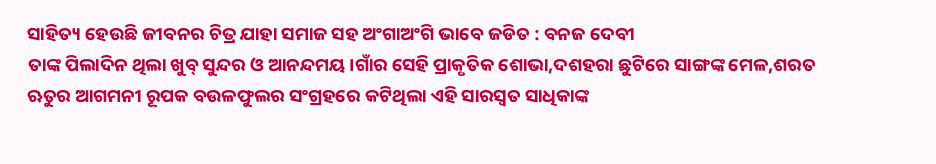ସାହିତ୍ୟ ହେଉଛି ଜୀବନର ଚିତ୍ର ଯାହା ସମାଜ ସହ ଅଂଗାଅଂଗି ଭାବେ ଜଡିତ : ବନଜ ଦେବୀ
ତାଙ୍କ ପିଲାଦିନ ଥିଲା ଖୁବ୍ ସୁନ୍ଦର ଓ ଆନନ୍ଦମୟ।ଗାଁର ସେହି ପ୍ରାକୃତିକ ଶୋଭା,ଦଶହରା ଛୁଟିରେ ସାଙ୍ଗଙ୍କ ମେଳ,ଶରତ ଋତୁର ଆଗମନୀ ରୂପକ ବଉଳଫୁଲର ସଂଗ୍ରହରେ କଟିଥିଲା ଏହି ସାରସ୍ୱତ ସାଧିକାଙ୍କ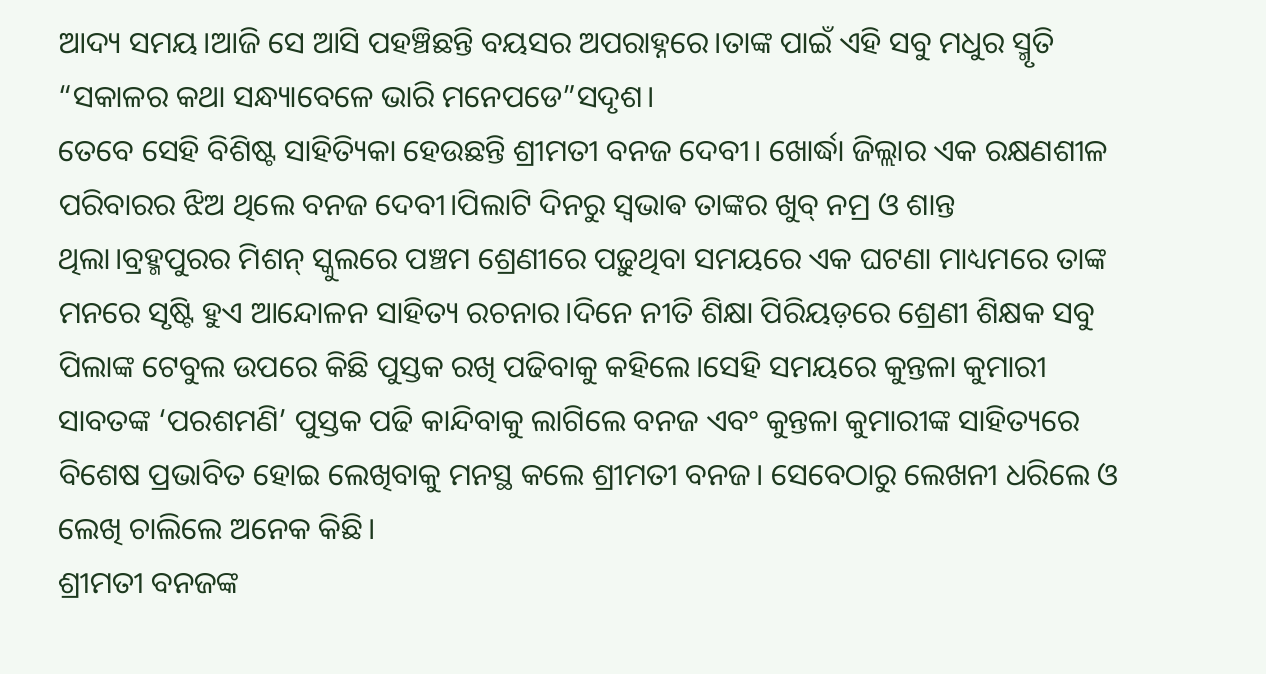ଆଦ୍ୟ ସମୟ।ଆଜି ସେ ଆସି ପହଞ୍ଚିଛନ୍ତି ବୟସର ଅପରାହ୍ନରେ।ତାଙ୍କ ପାଇଁ ଏହି ସବୁ ମଧୁର ସ୍ମୃତି “ସକାଳର କଥା ସନ୍ଧ୍ୟାବେଳେ ଭାରି ମନେପଡେ”ସଦୃଶ।
ତେବେ ସେହି ବିଶିଷ୍ଟ ସାହିତ୍ୟିକା ହେଉଛନ୍ତି ଶ୍ରୀମତୀ ବନଜ ଦେବୀ। ଖୋର୍ଦ୍ଧା ଜିଲ୍ଲାର ଏକ ରକ୍ଷଣଶୀଳ ପରିବାରର ଝିଅ ଥିଲେ ବନଜ ଦେବୀ।ପିଲାଟି ଦିନରୁ ସ୍ଵଭାଵ ତାଙ୍କର ଖୁବ୍ ନମ୍ର ଓ ଶାନ୍ତ ଥିଲା।ବ୍ରହ୍ମପୁରର ମିଶନ୍ ସ୍କୁଲରେ ପଞ୍ଚମ ଶ୍ରେଣୀରେ ପଢ଼ୁଥିବା ସମୟରେ ଏକ ଘଟଣା ମାଧ୍ୟମରେ ତାଙ୍କ ମନରେ ସୃଷ୍ଟି ହୁଏ ଆନ୍ଦୋଳନ ସାହିତ୍ୟ ରଚନାର।ଦିନେ ନୀତି ଶିକ୍ଷା ପିରିୟଡ଼ରେ ଶ୍ରେଣୀ ଶିକ୍ଷକ ସବୁ ପିଲାଙ୍କ ଟେବୁଲ ଉପରେ କିଛି ପୁସ୍ତକ ରଖି ପଢିବାକୁ କହିଲେ।ସେହି ସମୟରେ କୁନ୍ତଳା କୁମାରୀ ସାବତଙ୍କ ‘ପରଶମଣି’ ପୁସ୍ତକ ପଢି କାନ୍ଦିବାକୁ ଲାଗିଲେ ବନଜ ଏବଂ କୁନ୍ତଳା କୁମାରୀଙ୍କ ସାହିତ୍ୟରେ ବିଶେଷ ପ୍ରଭାବିତ ହୋଇ ଲେଖିବାକୁ ମନସ୍ଥ କଲେ ଶ୍ରୀମତୀ ବନଜ। ସେବେଠାରୁ ଲେଖନୀ ଧରିଲେ ଓ ଲେଖି ଚାଲିଲେ ଅନେକ କିଛି।
ଶ୍ରୀମତୀ ବନଜଙ୍କ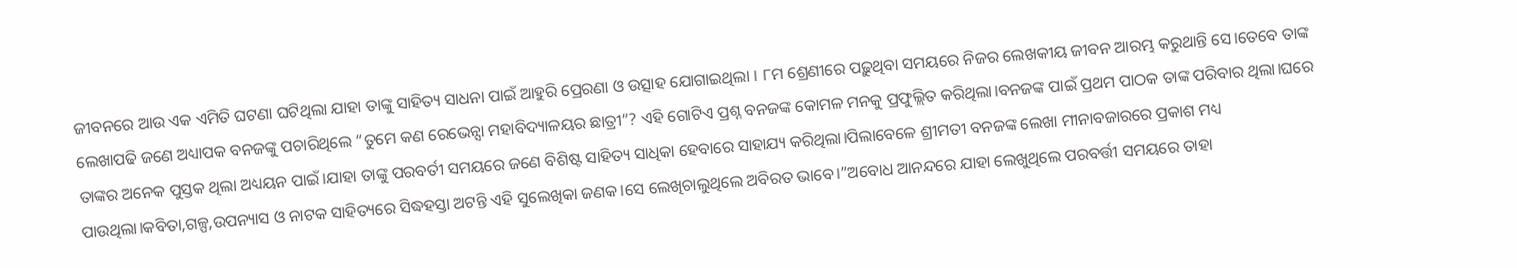ଜୀବନରେ ଆଉ ଏକ ଏମିତି ଘଟଣା ଘଟିଥିଲା ଯାହା ତାଙ୍କୁ ସାହିତ୍ୟ ସାଧନା ପାଇଁ ଆହୁରି ପ୍ରେରଣା ଓ ଉତ୍ସାହ ଯୋଗାଇଥିଲା । ୮ମ ଶ୍ରେଣୀରେ ପଢ଼ୁଥିବା ସମୟରେ ନିଜର ଲେଖକୀୟ ଜୀବନ ଆରମ୍ଭ କରୁଥାନ୍ତି ସେ।ତେବେ ତାଙ୍କ ଲେଖାପଢି ଜଣେ ଅଧ୍ୟାପକ ବନଜଙ୍କୁ ପଚାରିଥିଲେ “ତୁମେ କଣ ରେଭେନ୍ସା ମହାବିଦ୍ୟାଳୟର ଛାତ୍ରୀ”? ଏହି ଗୋଟିଏ ପ୍ରଶ୍ନ ବନଜଙ୍କ କୋମଳ ମନକୁ ପ୍ରଫୁଲ୍ଲିତ କରିଥିଲା।ବନଜଙ୍କ ପାଇଁ ପ୍ରଥମ ପାଠକ ତାଙ୍କ ପରିବାର ଥିଲା।ଘରେ ତାଙ୍କର ଅନେକ ପୁସ୍ତକ ଥିଲା ଅଧ୍ୟୟନ ପାଇଁ।ଯାହା ତାଙ୍କୁ ପରବର୍ତୀ ସମୟରେ ଜଣେ ବିଶିଷ୍ଟ ସାହିତ୍ୟ ସାଧିକା ହେବାରେ ସାହାଯ୍ୟ କରିଥିଲା।ପିଲାବେଳେ ଶ୍ରୀମତୀ ବନଜଙ୍କ ଲେଖା ମୀନାବଜାରରେ ପ୍ରକାଶ ମଧ୍ୟ ପାଉଥିଲା।କବିତା,ଗଳ୍ପ,ଉପନ୍ୟାସ ଓ ନାଟକ ସାହିତ୍ୟରେ ସିଦ୍ଧହସ୍ତା ଅଟନ୍ତି ଏହି ସୁଲେଖିକା ଜଣକ।ସେ ଲେଖିଚାଲୁଥିଲେ ଅବିରତ ଭାବେ।”ଅବୋଧ ଆନନ୍ଦରେ ଯାହା ଲେଖୁଥିଲେ ପରବର୍ତ୍ତୀ ସମୟରେ ତାହା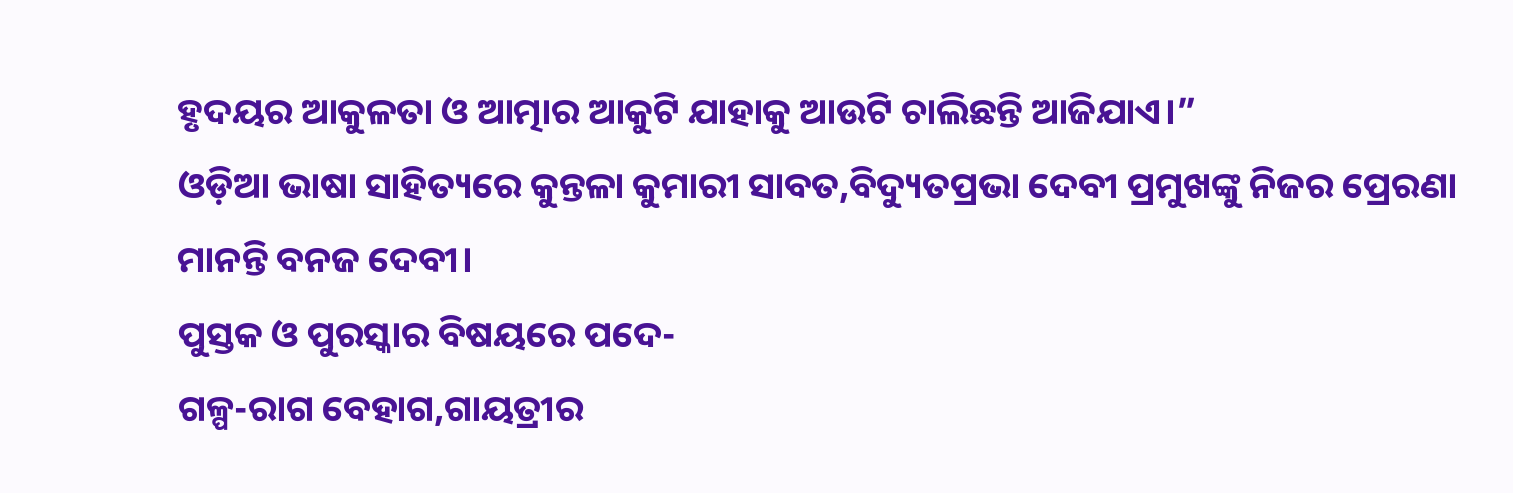ହୃଦୟର ଆକୁଳତା ଓ ଆତ୍ମାର ଆକୁଟି ଯାହାକୁ ଆଉଟି ଚାଲିଛନ୍ତି ଆଜିଯାଏ।”
ଓଡ଼ିଆ ଭାଷା ସାହିତ୍ୟରେ କୁନ୍ତଳା କୁମାରୀ ସାବତ,ବିଦ୍ୟୁତପ୍ରଭା ଦେବୀ ପ୍ରମୁଖଙ୍କୁ ନିଜର ପ୍ରେରଣା ମାନନ୍ତି ବନଜ ଦେବୀ।
ପୁସ୍ତକ ଓ ପୁରସ୍କାର ବିଷୟରେ ପଦେ-
ଗଳ୍ପ-ରାଗ ବେହାଗ,ଗାୟତ୍ରୀର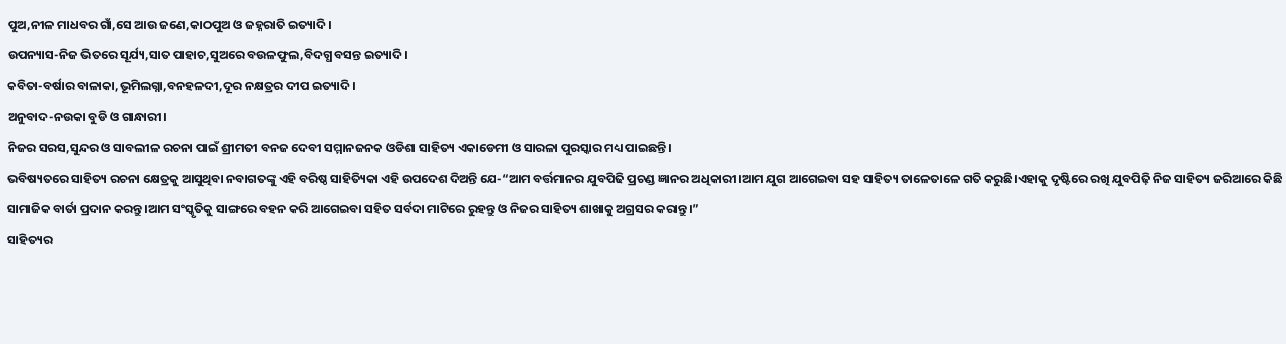ପୁଅ,ନୀଳ ମାଧବର ଗାଁ,ସେ ଆଉ ଜଣେ,କାଠପୁଅ ଓ ଜହ୍ନରାତି ଇତ୍ୟାଦି।
ଉପନ୍ୟାସ-ନିଜ ଭିତରେ ସୂର୍ଯ୍ୟ,ସାତ ପାହାଚ,ସୁଅରେ ବଉଳଫୁଲ,ବିଦଗ୍ଧ ବସନ୍ତ ଇତ୍ୟାଦି।
କବିତା-ବର୍ଷାର ବାଳାକା,ଭୂମିଲଗ୍ନା,ବନହଳଦୀ,ଦୂର ନକ୍ଷତ୍ରର ଦୀପ ଇତ୍ୟାଦି।
ଅନୁବାଦ-ନଉକା ବୁଡି ଓ ଗାନ୍ଧାରୀ।
ନିଜର ସରସ,ସୁନ୍ଦର ଓ ସାବଲୀଳ ରଚନା ପାଇଁ ଶ୍ରୀମତୀ ବନଜ ଦେବୀ ସମ୍ମାନଜନକ ଓଡିଶା ସାହିତ୍ୟ ଏକାଡେମୀ ଓ ସାରଳା ପୁରସ୍କାର ମଧ୍ୟ ପାଇଛନ୍ତି।
ଭବିଷ୍ୟତରେ ସାହିତ୍ୟ ରଚନା କ୍ଷେତ୍ରକୁ ଆସୁଥିବା ନବାଗତଙ୍କୁ ଏହି ବରିଷ୍ଠ ସାହିତ୍ୟିକା ଏହି ଉପଦେଶ ଦିଅନ୍ତି ଯେ-“ଆମ ବର୍ତ୍ତମାନର ଯୁବପିଢି ପ୍ରଚଣ୍ଡ ଜ୍ଞାନର ଅଧିକାରୀ।ଆମ ଯୁଗ ଆଗେଇବା ସହ ସାହିତ୍ୟ ତାଳେତାଳେ ଗତି କରୁଛି।ଏହାକୁ ଦୃଷ୍ଟିରେ ରଖି ଯୁବପିଢ଼ି ନିଜ ସାହିତ୍ୟ ଜରିଆରେ କିଛି ସାମାଜିକ ବାର୍ତା ପ୍ରଦାନ କରନ୍ତୁ।ଆମ ସଂସ୍କୃତିକୁ ସାଙ୍ଗରେ ବହନ କରି ଆଗେଇବା ସହିତ ସର୍ବଦା ମାଟିରେ ରୁହନ୍ତୁ ଓ ନିଜର ସାହିତ୍ୟ ଶାଖାକୁ ଅଗ୍ରସର କରାନ୍ତୁ।”
ସାହିତ୍ୟର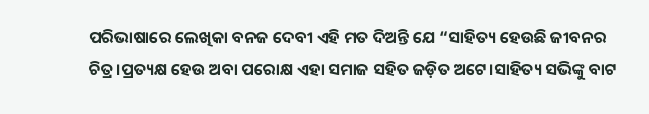ପରିଭାଷାରେ ଲେଖିକା ବନଜ ଦେବୀ ଏହି ମତ ଦିଅନ୍ତି ଯେ “ସାହିତ୍ୟ ହେଉଛି ଜୀବନର ଚିତ୍ର।ପ୍ରତ୍ୟକ୍ଷ ହେଉ ଅବା ପରୋକ୍ଷ ଏହା ସମାଜ ସହିତ ଜଡ଼ିତ ଅଟେ।ସାହିତ୍ୟ ସଭିଙ୍କୁ ବାଟ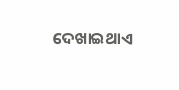ଦେଖାଇଥାଏ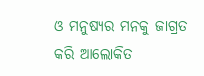ଓ ମନୁଷ୍ୟର ମନକୁ ଜାଗ୍ରତ କରି ଆଲୋକିତ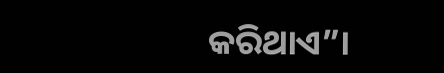କରିଥାଏ”।